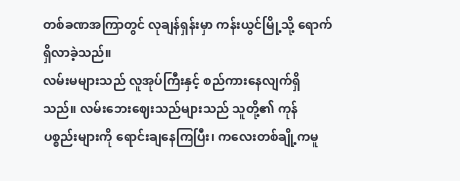တစ်ခဏအကြာတွင် လုချန်ရှန်းမှာ ကန်းယွင်မြို့သို့ ရောက်ရှိလာခဲ့သည်။
လမ်းမများသည် လူအုပ်ကြီးနှင့် စည်ကားနေလျက်ရှိသည်။ လမ်းဘေးဈေးသည်များသည် သူတို့၏ ကုန်ပစ္စည်းများကို ရောင်းချနေကြပြီး၊ ကလေးတစ်ချို့ကမူ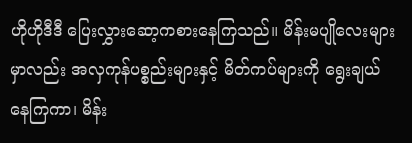ဟိုဟိုဒီဒီ ပြေးလွှားဆော့ကစားနေကြသည်။ မိန်းမပျိုလေးများမှာလည်း အလှကုန်ပစ္စည်းများနှင့် မိတ်ကပ်များကို ရွေးချယ်နေကြကာ၊ မိန်း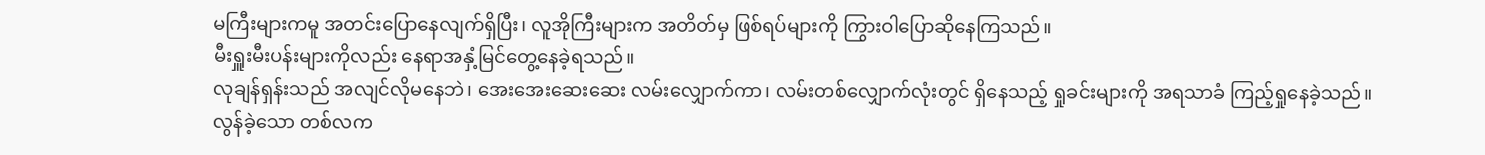မကြီးများကမူ အတင်းပြောနေလျက်ရှိပြီး၊ လူအိုကြီးများက အတိတ်မှ ဖြစ်ရပ်များကို ကြွားဝါပြောဆိုနေကြသည်။
မီးရှူးမီးပန်းများကိုလည်း နေရာအနှံ့မြင်တွေ့နေခဲ့ရသည်။
လုချန်ရှန်းသည် အလျင်လိုမနေဘဲ၊ အေးအေးဆေးဆေး လမ်းလျှောက်ကာ၊ လမ်းတစ်လျှောက်လုံးတွင် ရှိနေသည့် ရှုခင်းများကို အရသာခံ ကြည့်ရှုနေခဲ့သည်။
လွန်ခဲ့သော တစ်လက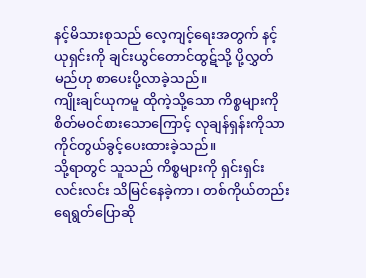နင့်မိသားစုသည် လေ့ကျင့်ရေးအတွက် နင့်ယုရှင်းကို ချင်းယွင်တောင်ထွဋ်သို့ ပို့လွှတ်မည်ဟု စာပေးပို့လာခဲ့သည်။
ကျိုးချင်ယုကမူ ထိုကဲ့သို့သော ကိစ္စများကို စိတ်မဝင်စားသောကြောင့် လုချန်ရှန်းကိုသာ ကိုင်တွယ်ခွင့်ပေးထားခဲ့သည်။
သို့ရာတွင် သူသည် ကိစ္စများကို ရှင်းရှင်းလင်းလင်း သိမြင်နေခဲ့ကာ၊ တစ်ကိုယ်တည်း ရေရွတ်ပြောဆို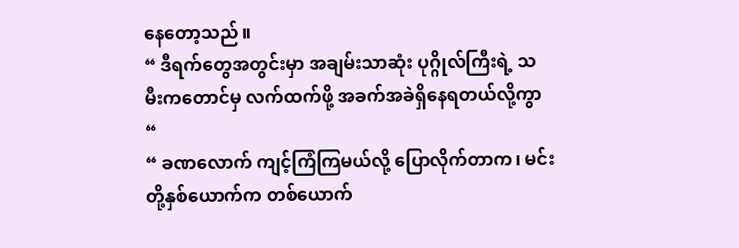နေတော့သည်။
“ ဒီရက်တွေအတွင်းမှာ အချမ်းသာဆုံး ပုဂ္ဂိုလ်ကြီးရဲ့ သမီးကတောင်မှ လက်ထက်ဖို့ အခက်အခဲရှိနေရတယ်လို့ကွာ “
“ ခဏလောက် ကျင့်ကြံကြမယ်လို့ ပြောလိုက်တာက၊ မင်းတို့နှစ်ယောက်က တစ်ယောက်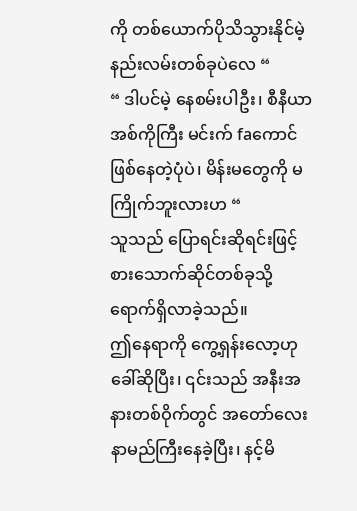ကို တစ်ယောက်ပိုသိသွားနိုင်မဲ့ နည်းလမ်းတစ်ခုပဲလေ “
“ ဒါပင်မဲ့ နေစမ်းပါဦး၊ စီနီယာအစ်ကိုကြီး မင်းက် faကောင်ဖြစ်နေတဲ့ပုံပဲ၊ မိန်းမတွေကို မကြိုက်ဘူးလားဟ “
သူသည် ပြောရင်းဆိုရင်းဖြင့် စားသောက်ဆိုင်တစ်ခုသို့ ရောက်ရှိလာခဲ့သည်။
ဤနေရာကို ကွေ့ရှန်းလော့ဟုခေါ်ဆိုပြီး၊ ၎င်းသည် အနီးအနားတစ်ဝိုက်တွင် အတော်လေး နာမည်ကြီးနေခဲ့ပြီး၊ နင့်မိ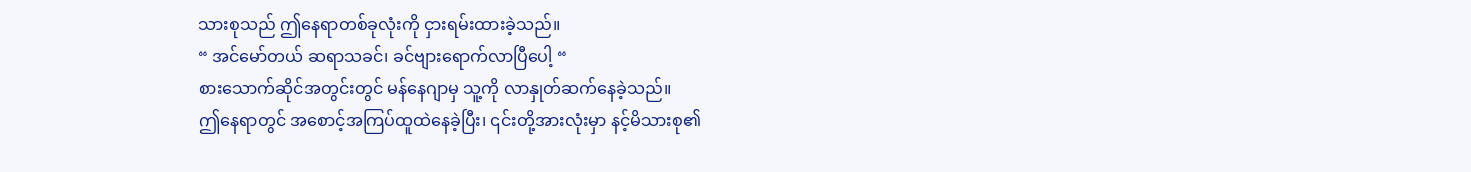သားစုသည် ဤနေရာတစ်ခုလုံးကို ငှားရမ်းထားခဲ့သည်။
“ အင်မော်တယ် ဆရာသခင်၊ ခင်ဗျားရောက်လာပြီပေါ့ “
စားသောက်ဆိုင်အတွင်းတွင် မန်နေဂျာမှ သူ့ကို လာနှုတ်ဆက်နေခဲ့သည်။
ဤနေရာတွင် အစောင့်အကြပ်ထူထဲနေခဲ့ပြီး၊ ၎င်းတို့အားလုံးမှာ နင့်မိသားစု၏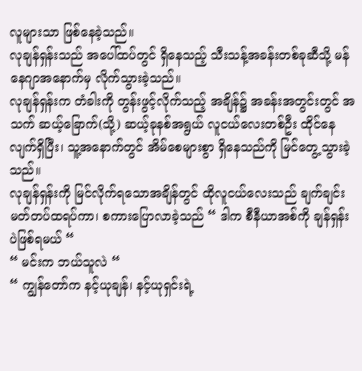လူများသာ ဖြစ်နေခဲ့သည်။
လုချန်ရှန်းသည် အပေါ်ထပ်တွင် ရှိနေသည့် သီးသန့်အခန်းတစ်ခုဆီသို့ မန်နေဂျာအနောက်မှ လိုက်သွားခဲ့သည်။
လုချန်ရှန်းက တံခါးကို တွန်းဖွင့်လိုက်သည့် အချိန်၌ အခန်းအတွင်းတွင် အသက် ဆယ့်ခြောက်(သို့) ဆယ့်ခုနစ်အရွယ် လူငယ်လေးတစ်ဦး ထိုင်နေလျက်ရှိပြီး၊ သူ့အနောက်တွင် အိမ်စေများစွာ ရှိနေသည်ကို မြင်တွေ့သွားခဲ့သည်။
လုချန်ရှန်းကို မြင်လိုက်ရသောအချိန်တွင် ထိုလူငယ်လေးသည် ချက်ချင်း မတ်တပ်ထရပ်ကာ၊ စကားပြောလာခဲ့သည် “ ဒါက စီနီယာအစ်ကို ချန်ရှန်းပဲဖြစ်ရမယ် “
“ မင်းက ဘယ်သူလဲ “
“ ကျွန်တော်က နင့်ယုချန်၊ နင့်ယုရှင်းရဲ့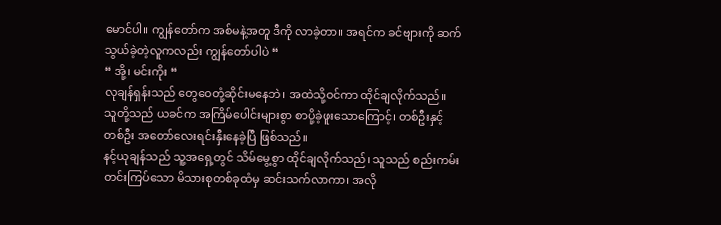မောင်ပါ။ ကျွန်တော်က အစ်မနဲ့အတူ ဒီကို လာခဲ့တာ။ အရင်က ခင်ဗျားကို ဆက်သွယ်ခဲ့တဲ့လူကလည်း ကျွန်တော်ပါပဲ “
“ အို့၊ မင်းကိုး “
လုချန်ရှန်းသည် တွေဝေတုံ့ဆိုင်းမနေဘဲ၊ အထဲသို့ဝင်ကာ ထိုင်ချလိုက်သည်။
သူတို့သည် ယခင်က အကြိမ်ပေါင်းများစွာ စာပို့ခဲ့ဖူးသောကြောင့်၊ တစ်ဦးနှင့်တစ်ဦး အတော်လေးရင်းနှီးနေခဲ့ပြီ ဖြစ်သည်။
နင့်ယုချန်သည် သူ့အရှေ့တွင် သိမ်မွေ့စွာ ထိုင်ချလိုက်သည်၊ သူသည် စည်းကမ်းတင်းကြပ်သော မိသားစုတစ်ခုထံမှ ဆင်းသက်လာကာ၊ အလို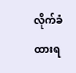လိုက်ခံထားရ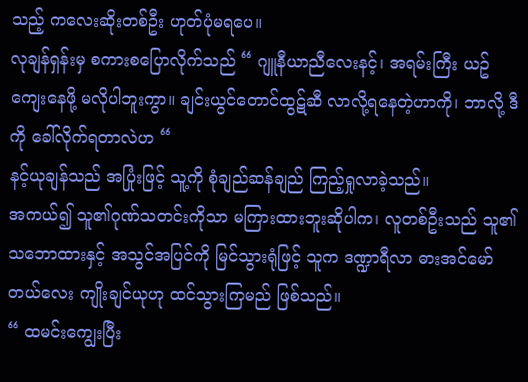သည့် ကလေးဆိုးတစ်ဦး ဟုတ်ပုံမရပေ။
လုချန်ရှန်းမှ စကားစပြောလိုက်သည် “ ဂျူနီယာညီလေးနင့်၊ အရမ်းကြီး ယဥ်ကျေးနေဖို့ မလိုပါဘူးကွာ။ ချင်းယွင်တောင်ထွဋ်ဆီ လာလို့ရနေတဲ့ဟာကို၊ ဘာလို့ ဒီကို ခေါ်လိုက်ရတာလဲဟ “
နင့်ယုချန်သည် အပြုံးဖြင့် သူ့ကို စုံချည်ဆန်ချည် ကြည့်ရှုလာခဲ့သည်။
အကယ်၍ သူ၏ဂုဏ်သတင်းကိုသာ မကြားထားဘူးဆိုပါက၊ လူတစ်ဦးသည် သူ၏သဘောထားနှင့် အသွင်အပြင်ကို မြင်သွားရုံဖြင့် သူက ဒဏ္ဍာရီလာ ဓားအင်မော်တယ်လေး ကျိုးချင်ယုဟု ထင်သွားကြမည် ဖြစ်သည်။
“ ထမင်းကျွေးပြီး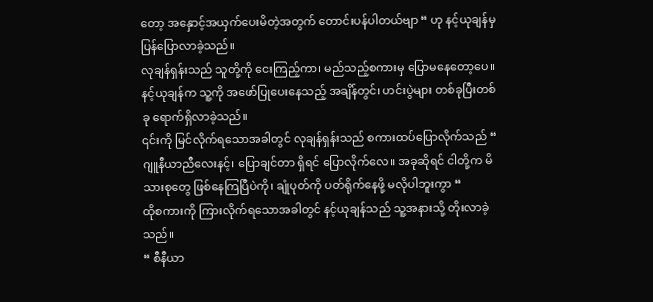တော့ အနှောင့်အယှက်ပေးမိတဲ့အတွက် တောင်းပန်ပါတယ်ဗျာ “ ဟု နင့်ယုချန်မှ ပြန်ပြောလာခဲ့သည်။
လုချန်ရှန်းသည် သူတို့ကို ငေးကြည့်ကာ၊ မည်သည့်စကားမှ ပြောမနေတော့ပေ။
နင့်ယုချန်က သူ့ကို အဖော်ပြုပေးနေသည့် အချိန်တွင်၊ ဟင်းပွဲများ တစ်ခုပြီးတစ်ခု ရောက်ရှိလာခဲ့သည်။
၎င်းကို မြင်လိုက်ရသောအခါတွင် လုချန်ရှန်းသည် စကားထပ်ပြောလိုက်သည် “ ဂျူနီယာညီလေးနင့်၊ ပြောချင်တာ ရှိရင် ပြောလိုက်လေ။ အခုဆိုရင် ငါတို့က မိသားစုတွေ ဖြစ်နေကြပြီပဲကို၊ ချုံပုတ်ကို ပတ်ရိုက်နေဖို့ မလိုပါဘူးကွာ “
ထိုစကားကို ကြားလိုက်ရသောအခါတွင် နင့်ယုချန်သည် သူ့အနားသို့ တိုးလာခဲ့သည်။
“ စီနီယာ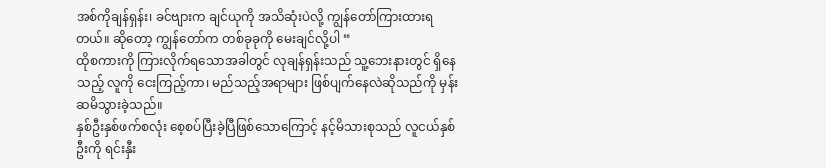အစ်ကိုချန်ရှန်း၊ ခင်ဗျားက ချင်ယုကို အသိဆုံးပဲလို့ ကျွန်တော်ကြားထားရတယ်။ ဆိုတော့ ကျွန်တော်က တစ်ခုခုကို မေးချင်လို့ပါ “
ထိုစကားကို ကြားလိုက်ရသောအခါတွင် လုချန်ရှန်းသည် သူ့ဘေးနားတွင် ရှိနေသည့် လူကို ငေးကြည့်ကာ၊ မည်သည့်အရာများ ဖြစ်ပျက်နေလဲဆိုသည်ကို မှန်းဆမိသွားခဲ့သည်။
နှစ်ဦးနှစ်ဖက်စလုံး စေ့စပ်ပြီးခဲ့ပြီဖြစ်သောကြောင့် နင့်မိသားစုသည် လူငယ်နှစ်ဦးကို ရင်းနှီး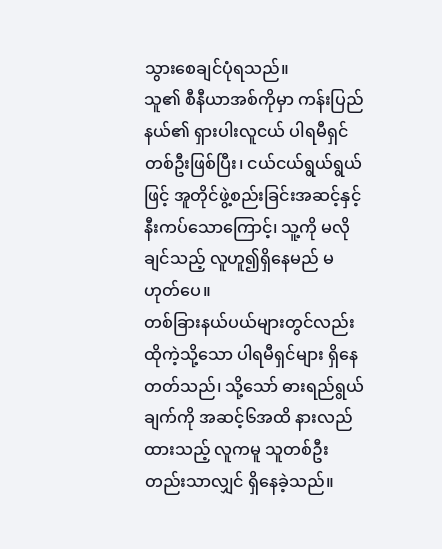သွားစေချင်ပုံရသည်။
သူ၏ စီနီယာအစ်ကိုမှာ ကန်းပြည်နယ်၏ ရှားပါးလူငယ် ပါရမီရှင်တစ်ဦးဖြစ်ပြီး၊ ငယ်ငယ်ရွယ်ရွယ်ဖြင့် အူတိုင်ဖွဲ့စည်းခြင်းအဆင့်နှင့် နီးကပ်သောကြောင့်၊ သူ့ကို မလိုချင်သည့် လူဟူ၍ရှိနေမည် မဟုတ်ပေ။
တစ်ခြားနယ်ပယ်များတွင်လည်း ထိုကဲ့သို့သော ပါရမီရှင်များ ရှိနေတတ်သည်၊ သို့သော် ဓားရည်ရွယ်ချက်ကို အဆင့်၆အထိ နားလည်ထားသည့် လူကမူ သူတစ်ဦးတည်းသာလျှင် ရှိနေခဲ့သည်။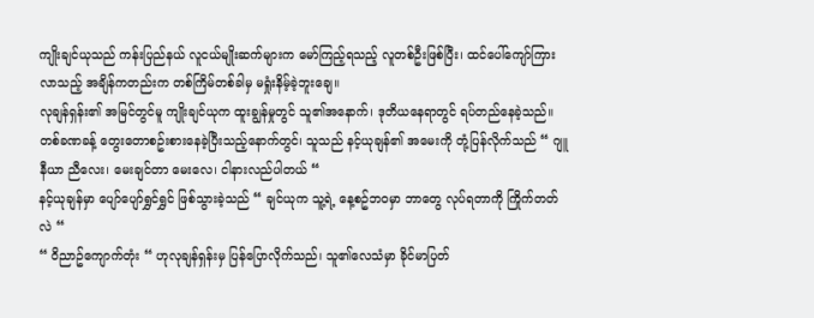ကျိုးချင်ယုသည် ကန်းပြည်နယ် လူငယ်မျိုးဆက်များက မော်ကြည့်ရသည့် လူတစ်ဦးဖြစ်ပြီး၊ ထင်ပေါ်ကျော်ကြားလာသည့် အချိန်ကတည်းက တစ်ကြိမ်တစ်ခါမှ မရှုံးနိမ့်ခဲ့ဘူးချေ။
လုချန်ရှန်း၏ အမြင်တွင်မူ ကျိုးချင်ယုက ထူးချွန်မှုတွင် သူ၏အနောက်၊ ဒုတိယနေရာတွင် ရပ်တည်နေခဲ့သည်။
တစ်ခဏခန့် တွေးတောစဥ်းစားနေခဲ့ပြီးသည့်နောက်တွင်၊ သူသည် နင့်ယုချန်၏ အမေးကို တုံ့ပြန်လိုက်သည် “ ဂျူနီယာ ညီလေး၊ မေးချင်တာ မေးလေ၊ ငါနားလည်ပါတယ် “
နင့်ယုချန်မှာ ပျော်ပျော်ရွှင်ရွှင် ဖြစ်သွားခဲ့သည် “ ချင်ယုက သူ့ရဲ့ နေ့စဥ်ဘဝမှာ ဘာတွေ လုပ်ရတာကို ကြိုက်တတ်လဲ “
“ ဝိညာဥ်ကျောက်တုံး “ ဟုလုချန်ရှန်းမှ ပြန်ပြောလိုက်သည်၊ သူ၏လေသံမှာ ခိုင်မာပြတ်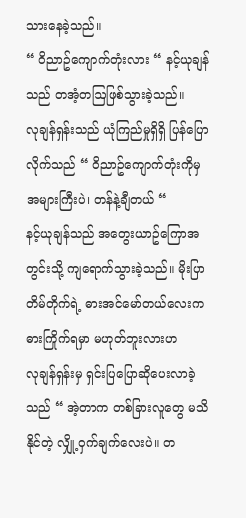သားနေခဲ့သည်။
“ ဝိညာဥ်ကျောက်တုံးလား “ နင့်ယုချန်သည် တအံ့တဩဖြစ်သွားခဲ့သည်။
လုချန်ရှန်းသည် ယုံကြည်မှုရှိရှိ ပြန်ပြောလိုက်သည် “ ဝိညာဥ်ကျောက်တုံးကိုမှ အများကြီးပဲ၊ တန်နဲ့ချီတယ် “
နင့်ယုချန်သည် အတွေးယာဥ်ကြောအတွင်းသို့ ကျရောက်သွားခဲ့သည်။ မိုးပြာတိမ်တိုက်ရဲ့ ဓားအင်မော်တယ်လေးက ဓားကြိုက်ရမှာ မဟုတ်ဘူးလားဟ
လုချန်ရှန်းမှ ရှင်းပြပြောဆိုပေးလာခဲ့သည် “ အဲ့တာက တစ်ခြားလူတွေ မသိနိုင်တဲ့ လျှို့ဝှက်ချက်လေးပဲ။ တ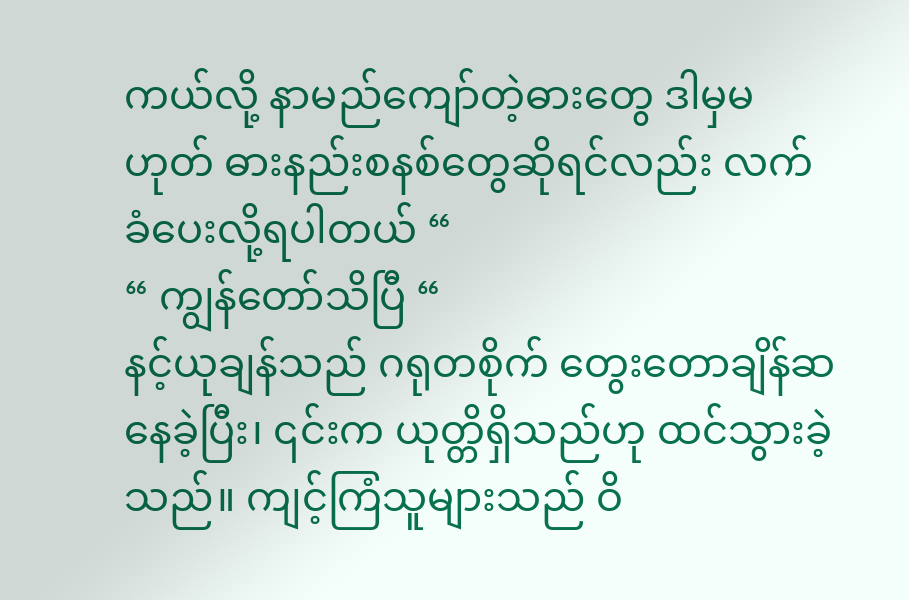ကယ်လို့ နာမည်ကျော်တဲ့ဓားတွေ ဒါမှမဟုတ် ဓားနည်းစနစ်တွေဆိုရင်လည်း လက်ခံပေးလို့ရပါတယ် “
“ ကျွန်တော်သိပြီ “
နင့်ယုချန်သည် ဂရုတစိုက် တွေးတောချိန်ဆနေခဲ့ပြီး၊ ၎င်းက ယုတ္တိရှိသည်ဟု ထင်သွားခဲ့သည်။ ကျင့်ကြံသူများသည် ဝိ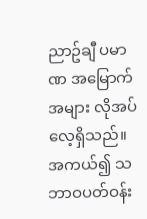ညာဥ်ချီ ပမာဏ အမြောက်အများ လိုအပ်လေ့ရှိသည်။
အကယ်၍ သဘာဝပတ်ဝန်း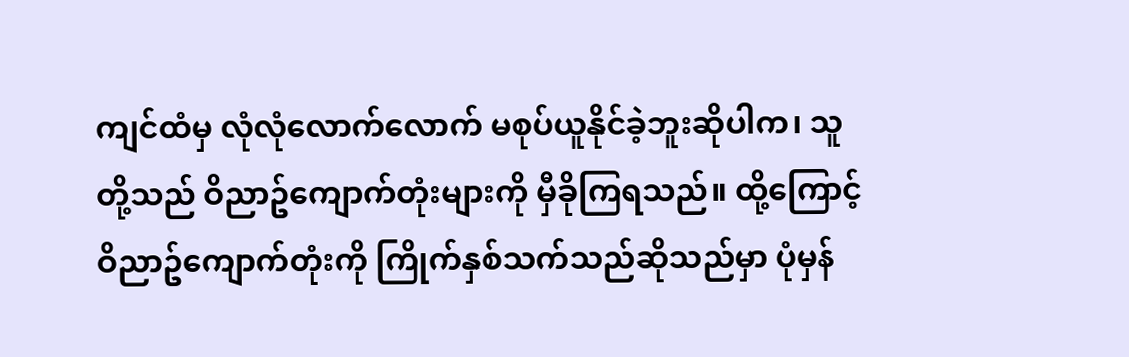ကျင်ထံမှ လုံလုံလောက်လောက် မစုပ်ယူနိုင်ခဲ့ဘူးဆိုပါက၊ သူတို့သည် ဝိညာဥ်ကျောက်တုံးများကို မှီခိုကြရသည်။ ထို့ကြောင့် ဝိညာဥ်ကျောက်တုံးကို ကြိုက်နှစ်သက်သည်ဆိုသည်မှာ ပုံမှန်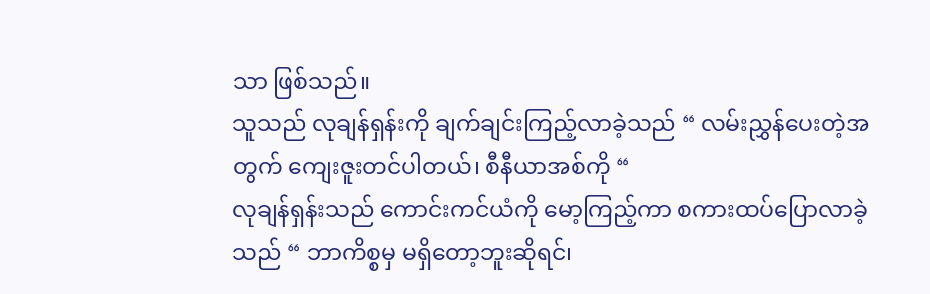သာ ဖြစ်သည်။
သူသည် လုချန်ရှန်းကို ချက်ချင်းကြည့်လာခဲ့သည် “ လမ်းညွှန်ပေးတဲ့အတွက် ကျေးဇူးတင်ပါတယ်၊ စီနီယာအစ်ကို “
လုချန်ရှန်းသည် ကောင်းကင်ယံကို မော့ကြည့်ကာ စကားထပ်ပြောလာခဲ့သည် “ ဘာကိစ္စမှ မရှိတော့ဘူးဆိုရင်၊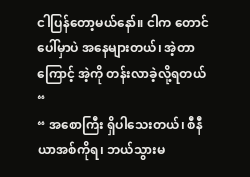ငါပြန်တော့မယ်နော်။ ငါက တောင်ပေါ်မှာပဲ အနေများတယ်၊ အဲ့တာကြောင့် အဲ့ကို တန်းလာခဲ့လို့ရတယ် “
“ အစောကြီး ရှိပါသေးတယ်၊ စီနီယာအစ်ကိုရ၊ ဘယ်သွားမ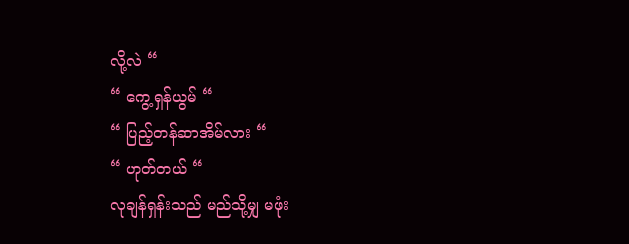လို့လဲ “
“ ကွေ့ရှန်ယွမ် “
“ ပြည့်တန်ဆာအိမ်လား “
“ ဟုတ်တယ် “
လုချန်ရှန်းသည် မည်သို့မျှ မဖုံး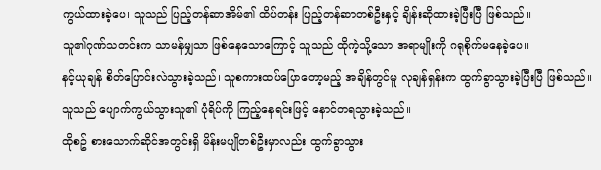ကွယ်ထားခဲ့ပေ၊ သူသည် ပြည့်တန်ဆာအိမ်၏ ထိပ်တန်း ပြည့်တန်ဆာတစ်ဦးနှင့် ချိန်းဆိုထားခဲ့ပြီးပြီ ဖြစ်သည်။
သူ၏ဂုဏ်သတင်းက သာမန်မျှသာ ဖြစ်နေသောကြောင့် သူသည် ထိုကဲ့သို့သော အရာမျိုးကို ဂရုစိုက်မနေခဲ့ပေ။
နင့်ယုချန် စိတ်ပြောင်းလဲသွားခဲ့သည်၊ သူစကားထပ်ပြောတော့မည့် အချိန်တွင်မူ လုချန်ရှန်းက ထွက်ခွာသွားခဲ့ပြီးပြီ ဖြစ်သည်။
သူသည် ပျောက်ကွယ်သွားသူ၏ ပုံရိပ်ကို ကြည့်နေရင်းဖြင့် နောင်တရသွားခဲ့သည်။
ထိုစဥ် စားသောက်ဆိုင်အတွင်းရှိ မိန်းမပျိုတစ်ဦးမှာလည်း ထွက်ခွာသွား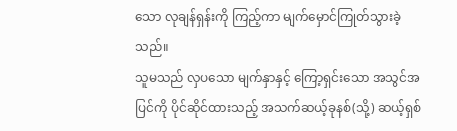သော လုချန်ရှန်းကို ကြည့်ကာ မျက်မှောင်ကြုတ်သွားခဲ့သည်။
သူမသည် လှပသော မျက်နှာနှင့် ကြော့ရှင်းသော အသွင်အပြင်ကို ပိုင်ဆိုင်ထားသည့် အသက်ဆယ့်ခုနစ်(သို့) ဆယ့်ရှစ်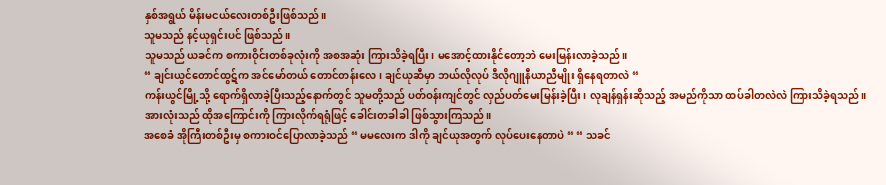နှစ်အရွယ် မိန်းမငယ်လေးတစ်ဦးဖြစ်သည်။
သူမသည် နင့်ယုရှင်းပင် ဖြစ်သည်။
သူမသည် ယခင်က စကားဝိုင်းတစ်ခုလုံးကို အစအဆုံး ကြားသိခဲ့ရပြီး၊ မအောင့်ထားနိုင်တော့ဘဲ မေးမြန်းလာခဲ့သည်။
“ ချင်းယွင်တောင်ထွဋ်က အင်မော်တယ် တောင်တန်းလေ၊ ချင်ယုဆီမှာ ဘယ်လိုလုပ် ဒီလိုဂျူနီယာညီမျိုး ရှိနေရတာလဲ “
ကန်းယွင်မြို့သို့ ရောက်ရှိလာခဲ့ပြီးသည့်နောက်တွင် သူမတို့သည် ပတ်ဝန်းကျင်တွင် လှည်ပတ်မေးမြန်းခဲ့ပြီး၊ လုချန်ရှန်းဆိုသည့် အမည်ကိုသာ ထပ်ခါတလဲလဲ ကြားသိခဲ့ရသည်။
အားလုံးသည် ထိုအကြောင်းကို ကြားလိုက်ရရုံဖြင့် ခေါင်းတခါခါ ဖြစ်သွားကြသည်။
အစေခံ အိုကြီးတစ်ဦးမှ စကားဝင်ပြောလာခဲ့သည် “ မမလေးက ဒါကို ချင်ယုအတွက် လုပ်ပေးနေတာပဲ “ “ သခင်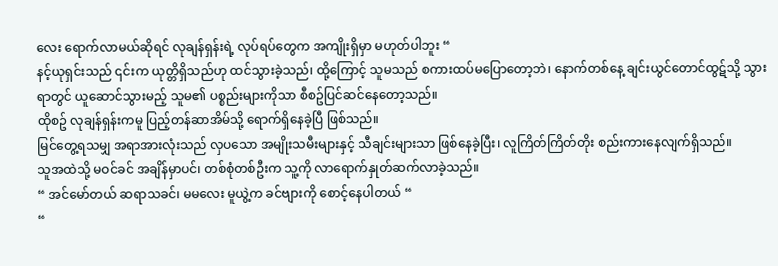လေး ရောက်လာမယ်ဆိုရင် လုချန်ရှန်းရဲ့ လုပ်ရပ်တွေက အကျိုးရှိမှာ မဟုတ်ပါဘူး “
နင့်ယုရှင်းသည် ၎င်းက ယုတ္တိရှိသည်ဟု ထင်သွားခဲ့သည်၊ ထို့ကြောင့် သူမသည် စကားထပ်မပြောတော့ဘဲ၊ နောက်တစ်နေ့ ချင်းယွင်တောင်ထွဋ်သို့ သွားရာတွင် ယူဆောင်သွားမည့် သူမ၏ ပစ္စည်းများကိုသာ စီစဥ်ပြင်ဆင်နေတော့သည်။
ထိုစဥ် လုချန်ရှန်းကမူ ပြည့်တန်ဆာအိမ်သို့ ရောက်ရှိနေခဲ့ပြီ ဖြစ်သည်။
မြင်တွေ့ရသမျှ အရာအားလုံးသည် လှပသော အမျိုးသမီးများနှင့် သီချင်းများသာ ဖြစ်နေခဲ့ပြီး၊ လူကြိတ်ကြိတ်တိုး စည်းကားနေလျက်ရှိသည်။
သူအထဲသို့ မဝင်ခင် အချိန်မှာပင်၊ တစ်စုံတစ်ဦးက သူ့ကို လာရောက်နှုတ်ဆက်လာခဲ့သည်။
“ အင်မော်တယ် ဆရာသခင်၊ မမလေး မူယွဲ့က ခင်ဗျားကို စောင့်နေပါတယ် “
“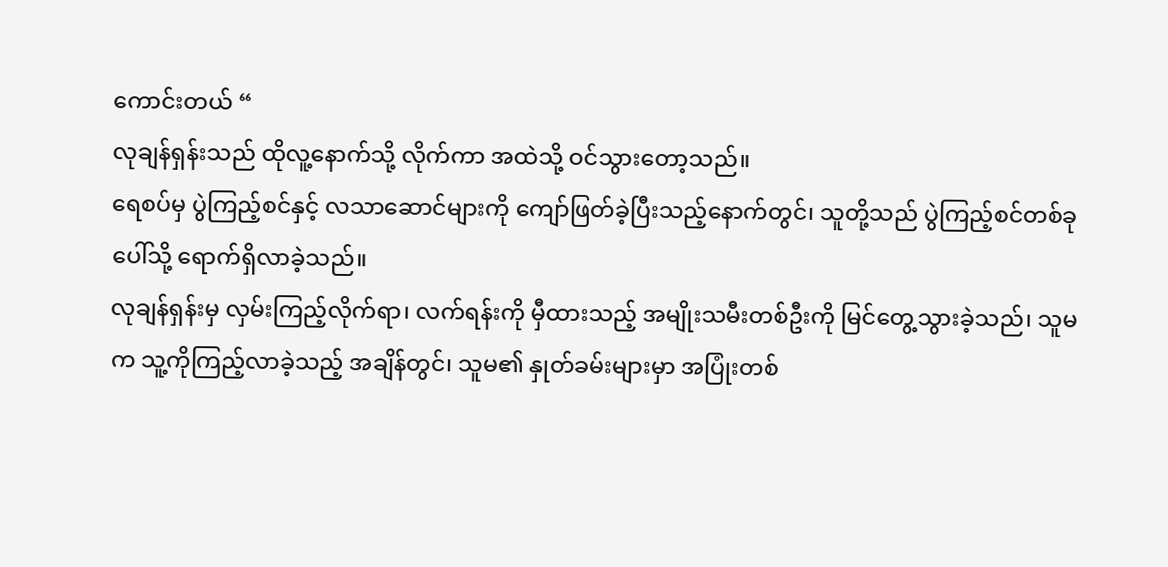ကောင်းတယ် “
လုချန်ရှန်းသည် ထိုလူ့နောက်သို့ လိုက်ကာ အထဲသို့ ဝင်သွားတော့သည်။
ရေစပ်မှ ပွဲကြည့်စင်နှင့် လသာဆောင်များကို ကျော်ဖြတ်ခဲ့ပြီးသည့်နောက်တွင်၊ သူတို့သည် ပွဲကြည့်စင်တစ်ခုပေါ်သို့ ရောက်ရှိလာခဲ့သည်။
လုချန်ရှန်းမှ လှမ်းကြည့်လိုက်ရာ၊ လက်ရန်းကို မှီထားသည့် အမျိုးသမီးတစ်ဦးကို မြင်တွေ့သွားခဲ့သည်၊ သူမက သူ့ကိုကြည့်လာခဲ့သည့် အချိန်တွင်၊ သူမ၏ နှုတ်ခမ်းများမှာ အပြုံးတစ်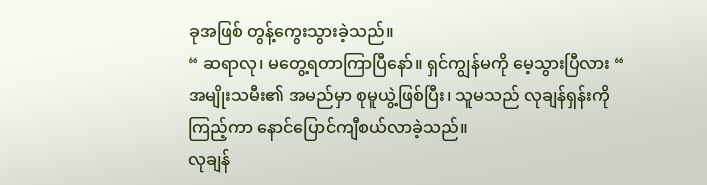ခုအဖြစ် တွန့်ကွေးသွားခဲ့သည်။
“ ဆရာလု၊ မတွေ့ရတာကြာပြီနော်။ ရှင်ကျွန်မကို မေ့သွားပြီလား “
အမျိုးသမီး၏ အမည်မှာ စုမူယွဲ့ဖြစ်ပြီး၊ သူမသည် လုချန်ရှန်းကို ကြည့်ကာ နောင်ပြောင်ကျီစယ်လာခဲ့သည်။
လုချန်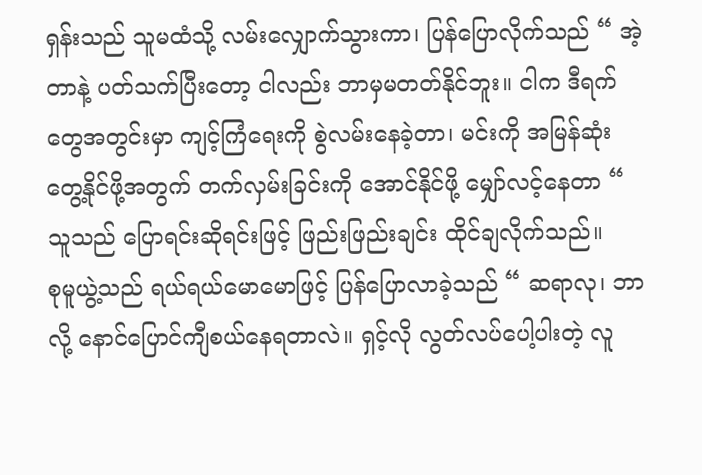ရှန်းသည် သူမထံသို့ လမ်းလျှောက်သွားကာ၊ ပြန်ပြောလိုက်သည် “ အဲ့တာနဲ့ ပတ်သက်ပြီးတော့ ငါလည်း ဘာမှမတတ်နိုင်ဘူး။ ငါက ဒီရက်တွေအတွင်းမှာ ကျင့်ကြံရေးကို စွဲလမ်းနေခဲ့တာ၊ မင်းကို အမြန်ဆုံး တွေ့နိုင်ဖို့အတွက် တက်လှမ်းခြင်းကို အောင်နိုင်ဖို့ မျှော်လင့်နေတာ “
သူသည် ပြောရင်းဆိုရင်းဖြင့် ဖြည်းဖြည်းချင်း ထိုင်ချလိုက်သည်။
စုမူယွဲ့သည် ရယ်ရယ်မောမောဖြင့် ပြန်ပြောလာခဲ့သည် “ ဆရာလု၊ ဘာလို့ နောင်ပြောင်ကျီစယ်နေရတာလဲ။ ရှင့်လို လွတ်လပ်ပေါ့ပါးတဲ့ လူ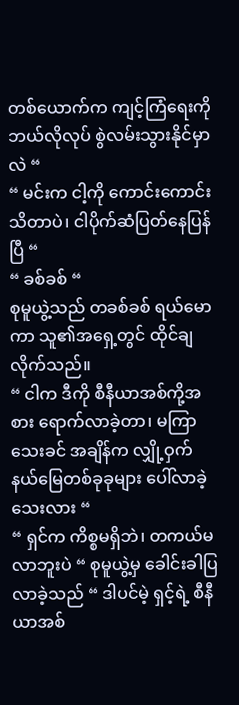တစ်ယောက်က ကျင့်ကြံရေးကို ဘယ်လိုလုပ် စွဲလမ်းသွားနိုင်မှာလဲ “
“ မင်းက ငါ့ကို ကောင်းကောင်းသိတာပဲ၊ ငါပိုက်ဆံပြတ်နေပြန်ပြီ “
“ ခစ်ခစ် “
စုမူယွဲ့သည် တခစ်ခစ် ရယ်မောကာ သူ၏အရှေ့တွင် ထိုင်ချလိုက်သည်။
“ ငါက ဒီကို စီနီယာအစ်ကို့အစား ရောက်လာခဲ့တာ၊ မကြာသေးခင် အချိန်က လျှို့ဝှက်နယ်မြေတစ်ခုခုများ ပေါ်လာခဲ့သေးလား “
“ ရှင်က ကိစ္စမရှိဘဲ၊ တကယ်မလာဘူးပဲ “ စုမူယွဲ့မှ ခေါင်းခါပြလာခဲ့သည် “ ဒါပင်မဲ့ ရှင့်ရဲ့ စီနီယာအစ်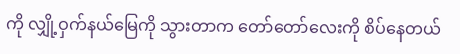ကို လျှို့ဝှက်နယ်မြေကို သွားတာက တော်တော်လေးကို စိပ်နေတယ်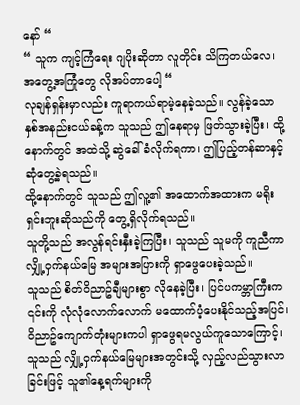နော် “
“ သူက ကျင့်ကြံရေး ဂျပိုးဆိုတာ လူတိုင်း သိကြတယ်လေ၊ အတွေ့အကြုံတွေ လိုအပ်တာပေါ့ “
လုချန်ရှန်းမှာလည်း ကူရာကယ်ရာမဲ့နေခဲ့သည်။ လွန်ခဲ့သော နှစ်အနည်းငယ်ခန့်က သူသည် ဤနေရာမှ ဖြတ်သွားခဲ့ပြီး၊ ထို့နောက်တွင် အထဲသို့ ဆွဲခေါ်ခံလိုက်ရကာ၊ ဤပြည့်တန်ဆာနှင့် ဆုံတွေ့ခဲ့ရသည်။
ထို့နောက်တွင် သူသည် ဤလူ့၏ အထောက်အထားက မရိုးရှင်းဘူးဆိုသည်ကို တွေ့ရှိလိုက်ရသည်။
သူတို့သည် အလွန်ရင်းနှီးခဲ့ကြပြီး၊ သူသည် သူမကို ကူညီကာ လျှို့ဝှက်နယ်မြေ အများအပြားကို ရှာဖွေပေးခဲ့သည်။
သူသည် စိတ်ဝိညာဥ်ချီများစွာ လိုနေခဲ့ပြီး၊ ပြင်ပကမ္ဘာကြီးက ၎င်းကို လုံလုံလောက်လောက် မထောက်ပံ့ပေးနိုင်သည့်အပြင်၊ ဝိညာဥ်ကျောက်တုံးများကပါ ရှာဖွေရမလွယ်ကူသောကြောင့်၊ သူသည် လျှို့ဝှက်နယ်မြေများအတွင်းသို့ လှည့်လည်သွားလာခြင်းဖြင့် သူ၏နေ့ရက်များကို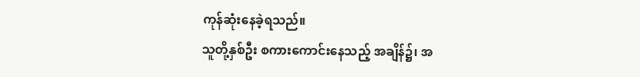ကုန်ဆုံးနေခဲ့ရသည်။
သူတို့နှစ်ဦး စကားကောင်းနေသည့် အချိန်၌၊ အ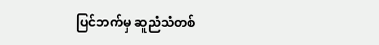ပြင်ဘက်မှ ဆူညံသံတစ်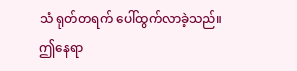သံ ရုတ်တရက် ပေါ်ထွက်လာခဲ့သည်။
ဤနေရာ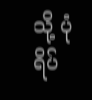သို့ ပုံရိပ်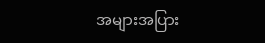အများအပြား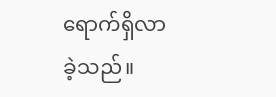ရောက်ရှိလာခဲ့သည်။